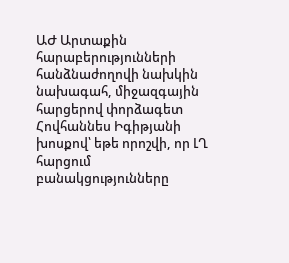ԱԺ Արտաքին հարաբերությունների հանձնաժողովի նախկին նախագահ, միջազգային հարցերով փորձագետ Հովհաննես Իգիթյանի խոսքով՝ եթե որոշվի, որ ԼՂ հարցում բանակցությունները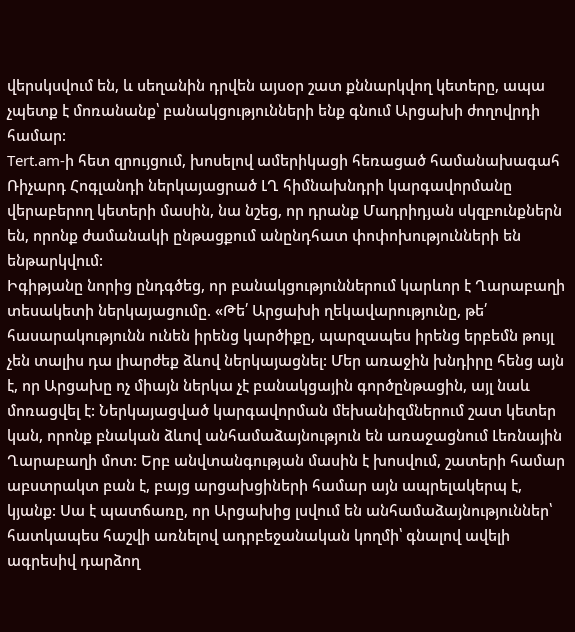վերսկսվում են, և սեղանին դրվեն այսօր շատ քննարկվող կետերը, ապա չպետք է մոռանանք՝ բանակցությունների ենք գնում Արցախի ժողովրդի համար:
Tert.am-ի հետ զրույցում, խոսելով ամերիկացի հեռացած համանախագահ Ռիչարդ Հոգլանդի ներկայացրած ԼՂ հիմնախնդրի կարգավորմանը վերաբերող կետերի մասին, նա նշեց, որ դրանք Մադրիդյան սկզբունքներն են, որոնք ժամանակի ընթացքում անընդհատ փոփոխությունների են ենթարկվում:
Իգիթյանը նորից ընդգծեց, որ բանակցություններում կարևոր է Ղարաբաղի տեսակետի ներկայացումը. «Թե՛ Արցախի ղեկավարությունը, թե՛ հասարակությունն ունեն իրենց կարծիքը, պարզապես իրենց երբեմն թույլ չեն տալիս դա լիարժեք ձևով ներկայացնել: Մեր առաջին խնդիրը հենց այն է, որ Արցախը ոչ միայն ներկա չէ բանակցային գործընթացին, այլ նաև մոռացվել է: Ներկայացված կարգավորման մեխանիզմներում շատ կետեր կան, որոնք բնական ձևով անհամաձայնություն են առաջացնում Լեռնային Ղարաբաղի մոտ: Երբ անվտանգության մասին է խոսվում, շատերի համար աբստրակտ բան է, բայց արցախցիների համար այն ապրելակերպ է, կյանք: Սա է պատճառը, որ Արցախից լսվում են անհամաձայնություններ՝ հատկապես հաշվի առնելով ադրբեջանական կողմի՝ գնալով ավելի ագրեսիվ դարձող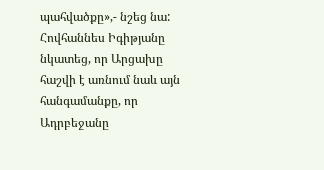պահվածքը»,- նշեց նա:
Հովհաննես Իգիթյանը նկատեց, որ Արցախը հաշվի է առնում նաև այն հանգամանքը, որ Ադրբեջանը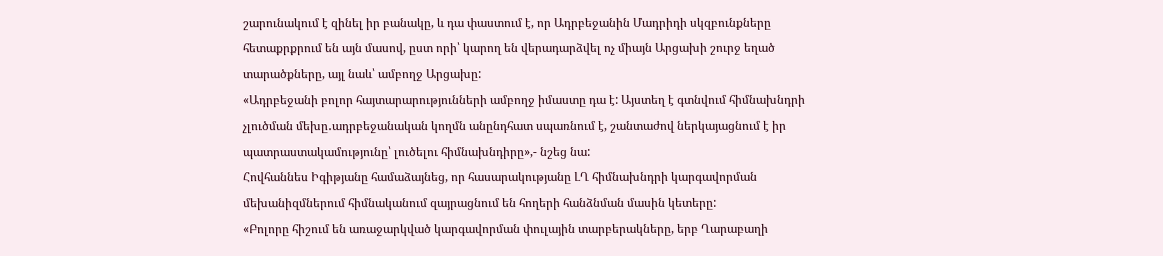շարունակում է զինել իր բանակը, և դա փաստում է, որ Ադրբեջանին Մադրիդի սկզբունքները հետաքրքրում են այն մասով, ըստ որի՝ կարող են վերադարձվել ոչ միայն Արցախի շուրջ եղած տարածքները, այլ նաև՝ ամբողջ Արցախը:
«Ադրբեջանի բոլոր հայտարարությունների ամբողջ իմաստը դա է: Այստեղ է գտնվում հիմնախնդրի չլուծման մեխը․ադրբեջանական կողմն անընդհատ սպառնում է, շանտաժով ներկայացնում է իր պատրաստակամությունը՝ լուծելու հիմնախնդիրը»,- նշեց նա:
Հովհաննես Իգիթյանը համաձայնեց, որ հասարակությանը ԼՂ հիմնախնդրի կարգավորման մեխանիզմներում հիմնականում զայրացնում են հողերի հանձնման մասին կետերը:
«Բոլորը հիշում են առաջարկված կարգավորման փուլային տարբերակները, երբ Ղարաբաղի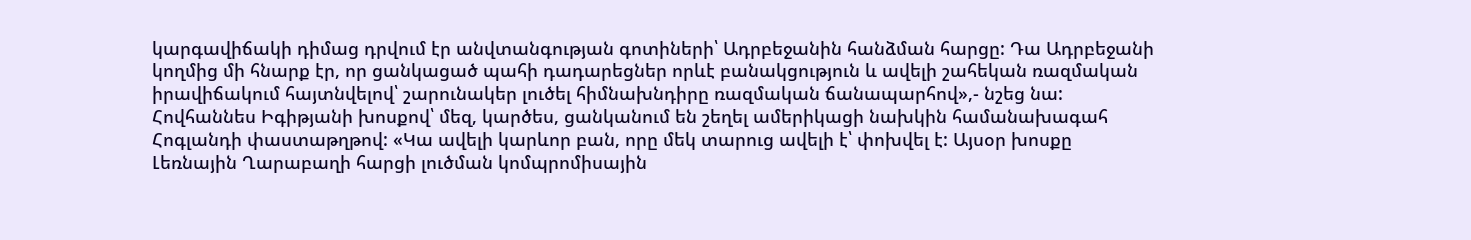կարգավիճակի դիմաց դրվում էր անվտանգության գոտիների՝ Ադրբեջանին հանձման հարցը: Դա Ադրբեջանի կողմից մի հնարք էր, որ ցանկացած պահի դադարեցներ որևէ բանակցություն և ավելի շահեկան ռազմական իրավիճակում հայտնվելով՝ շարունակեր լուծել հիմնախնդիրը ռազմական ճանապարհով»,- նշեց նա:
Հովհաննես Իգիթյանի խոսքով՝ մեզ, կարծես, ցանկանում են շեղել ամերիկացի նախկին համանախագահ Հոգլանդի փաստաթղթով: «Կա ավելի կարևոր բան, որը մեկ տարուց ավելի է՝ փոխվել է: Այսօր խոսքը Լեռնային Ղարաբաղի հարցի լուծման կոմպրոմիսային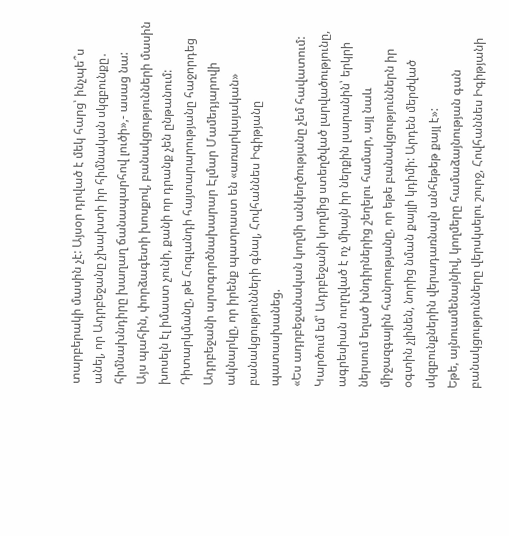տարբերակի մասին չէ: Այսօր դրված է մեկ հարց՝ ինչպե՞ս անել, որ Ադրբեջանը չխախտի իր հիմնական սկզբունքը․ հիմնախնդիրը խաղաղ ճանապարհով լուծի»,- ասաց նա:
Այս պահին, փորձագետի խոսքով, բանակցությունների մասին խոսելն էլ իմաստ չունի, քանի որ դրանք չեն ընթանում: Դիտարկմանը, թե Հոգլանդի հայտարարությանը հաջորդեց Ադրբեջանի արտգործնախարար Էլմար Մամեդյարովի ակնարկը, որ իրենք պատրաստ են «առարկայական» բանակցությունների գնալ, Հովհաննես Իգիթյանը պատասխանեց.
«Ես ադրբեջանական կողմի անկեղծությանը չեմ հավատում: Կարծում եմ՝ Ադրբեջանի կողմից ստեղծված լարվածությունը, ագրեսիան ուղղված է ոչ միայն իր ներքին լսարանին՝ երկրի ներսում եղած խնդիրներից շեղելու համար, այլ նաև միջազգային հանրությանը, որ եթե բանակցություններն իր օգտին չլինեն, նորից նման քայլի կդիմի: Արդեն մերժված սկզբունքներին վերադառնալն անհեթեթ քայլ է»:
Եթե, այնուամենայնիվ, կողմերը համաձայնության գան բանակցությունները վերսկսելու շուրջ, Հովհաննես Իգիթյանի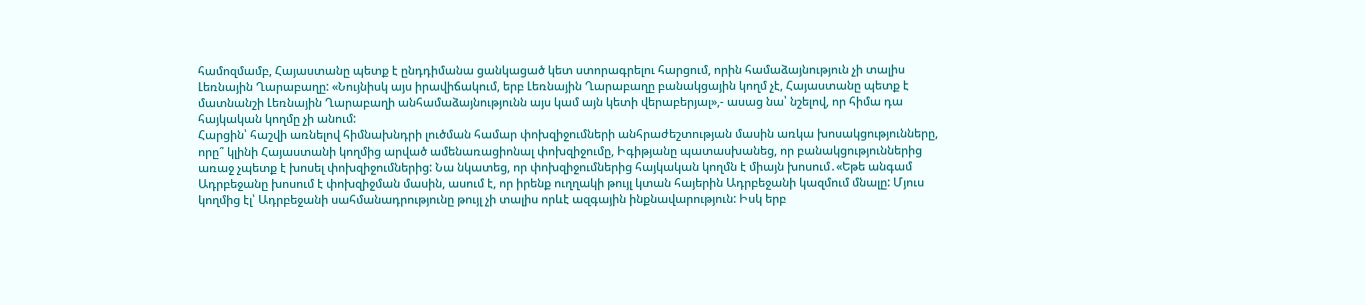համոզմամբ, Հայաստանը պետք է ընդդիմանա ցանկացած կետ ստորագրելու հարցում, որին համաձայնություն չի տալիս Լեռնային Ղարաբաղը: «Նույնիսկ այս իրավիճակում, երբ Լեռնային Ղարաբաղը բանակցային կողմ չէ, Հայաստանը պետք է մատնանշի Լեռնային Ղարաբաղի անհամաձայնությունն այս կամ այն կետի վերաբերյալ»,- ասաց նա՝ նշելով, որ հիմա դա հայկական կողմը չի անում:
Հարցին՝ հաշվի առնելով հիմնախնդրի լուծման համար փոխզիջումների անհրաժեշտության մասին առկա խոսակցությունները, որը՞ կլինի Հայաստանի կողմից արված ամենառացիոնալ փոխզիջումը, Իգիթյանը պատասխանեց, որ բանակցություններից առաջ չպետք է խոսել փոխզիջումներից: Նա նկատեց, որ փոխզիջումներից հայկական կողմն է միայն խոսում․«Եթե անգամ Ադրբեջանը խոսում է փոխզիջման մասին, ասում է, որ իրենք ուղղակի թույլ կտան հայերին Ադրբեջանի կազմում մնալը: Մյուս կողմից էլ՝ Ադրբեջանի սահմանադրությունը թույլ չի տալիս որևէ ազգային ինքնավարություն: Իսկ երբ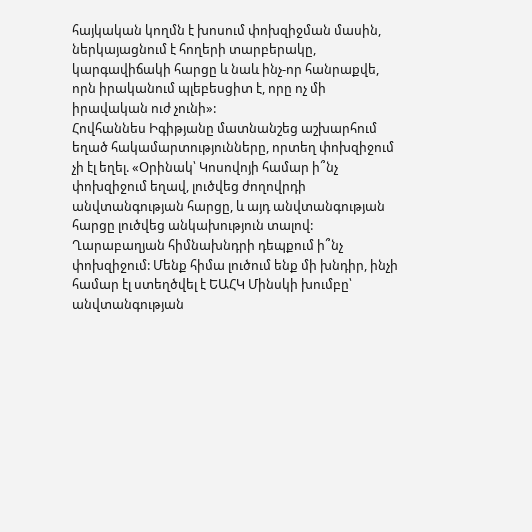հայկական կողմն է խոսում փոխզիջման մասին, ներկայացնում է հողերի տարբերակը, կարգավիճակի հարցը և նաև ինչ-որ հանրաքվե, որն իրականում պլեբեսցիտ է, որը ոչ մի իրավական ուժ չունի»:
Հովհաննես Իգիթյանը մատնանշեց աշխարհում եղած հակամարտությունները, որտեղ փոխզիջում չի էլ եղել. «Օրինակ՝ Կոսովոյի համար ի՞նչ փոխզիջում եղավ, լուծվեց ժողովրդի անվտանգության հարցը, և այդ անվտանգության հարցը լուծվեց անկախություն տալով: Ղարաբաղյան հիմնախնդրի դեպքում ի՞նչ փոխզիջում: Մենք հիմա լուծում ենք մի խնդիր, ինչի համար էլ ստեղծվել է ԵԱՀԿ Մինսկի խումբը՝ անվտանգության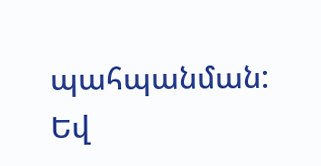պահպանման: Եվ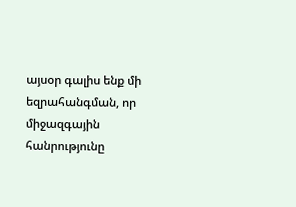այսօր գալիս ենք մի եզրահանգման, որ միջազգային հանրությունը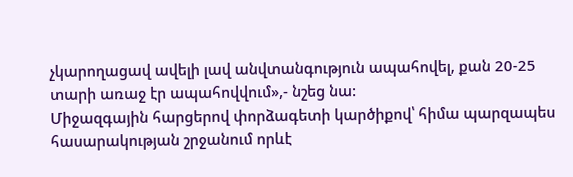չկարողացավ ավելի լավ անվտանգություն ապահովել, քան 20-25 տարի առաջ էր ապահովվում»,- նշեց նա:
Միջազգային հարցերով փորձագետի կարծիքով՝ հիմա պարզապես հասարակության շրջանում որևէ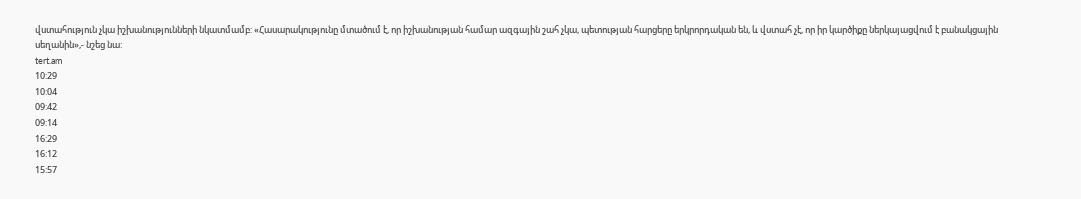վստահություն չկա իշխանությունների նկատմամբ: «Հասարակությունը մտածում է, որ իշխանության համար ազգային շահ չկա, պետության հարցերը երկրորդական են, և վստահ չէ, որ իր կարծիքը ներկայացվում է բանակցային սեղանին»,- նշեց նա:
tert.am
10:29
10:04
09:42
09:14
16:29
16:12
15:57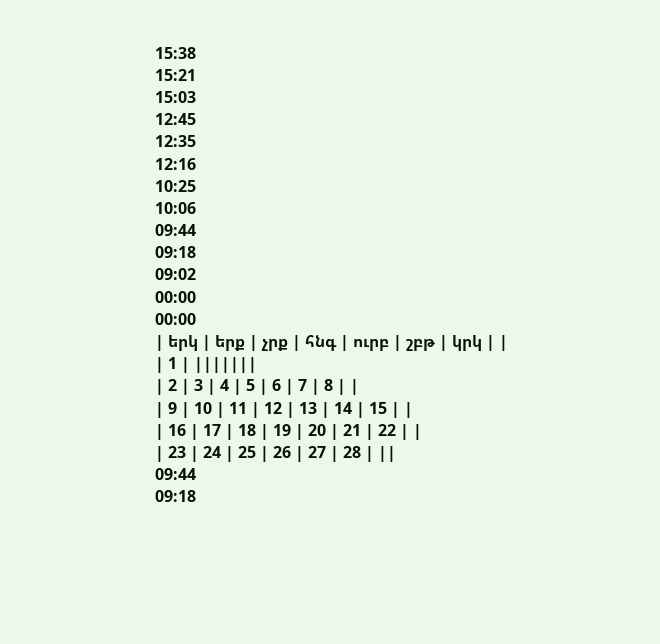15:38
15:21
15:03
12:45
12:35
12:16
10:25
10:06
09:44
09:18
09:02
00:00
00:00
| երկ | երք | չրք | հնգ | ուրբ | շբթ | կրկ | |
| 1 | |||||||
| 2 | 3 | 4 | 5 | 6 | 7 | 8 | |
| 9 | 10 | 11 | 12 | 13 | 14 | 15 | |
| 16 | 17 | 18 | 19 | 20 | 21 | 22 | |
| 23 | 24 | 25 | 26 | 27 | 28 | ||
09:44
09:18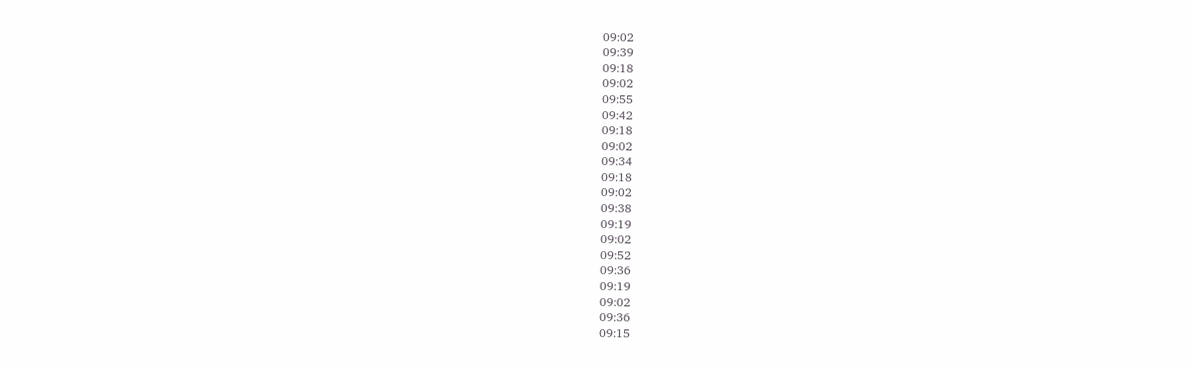09:02
09:39
09:18
09:02
09:55
09:42
09:18
09:02
09:34
09:18
09:02
09:38
09:19
09:02
09:52
09:36
09:19
09:02
09:36
09:15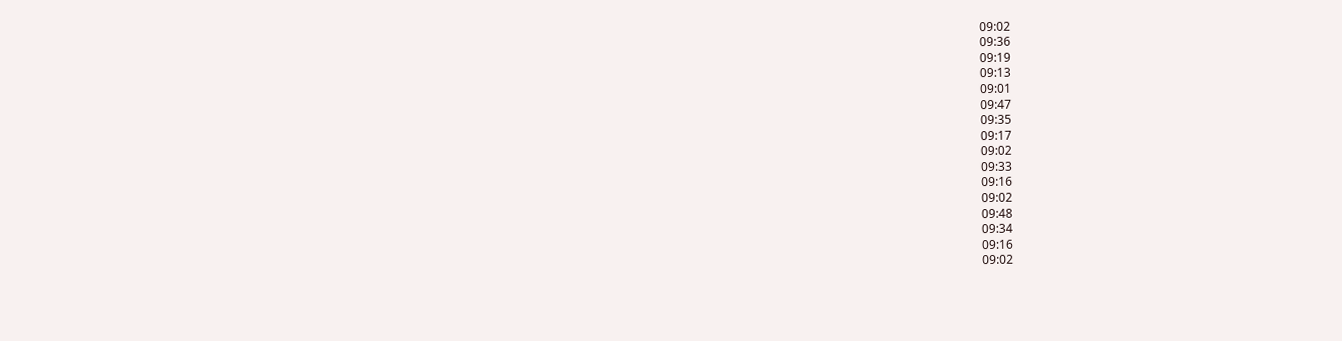09:02
09:36
09:19
09:13
09:01
09:47
09:35
09:17
09:02
09:33
09:16
09:02
09:48
09:34
09:16
09:02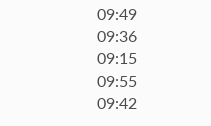09:49
09:36
09:15
09:55
09:42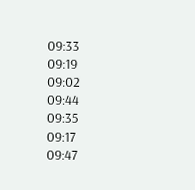09:33
09:19
09:02
09:44
09:35
09:17
09:47